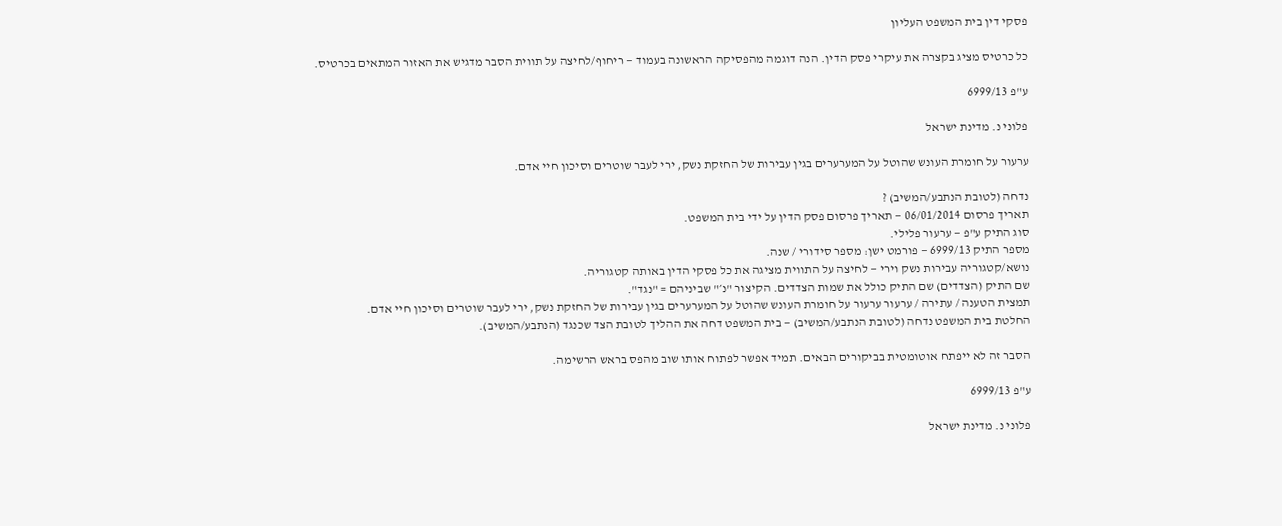פסקי דין בית המשפט העליון

כל כרטיס מציג בקצרה את עיקרי פסק הדין. הנה דוגמה מהפסיקה הראשונה בעמוד — ריחוף/לחיצה על תווית הסבר מדגיש את האזור המתאים בכרטיס.

ע"פ 6999/13

פלוני נ. מדינת ישראל

ערעור על חומרת העונש שהוטל על המערערים בגין עבירות של החזקת נשק, ירי לעבר שוטרים וסיכון חיי אדם.

נדחה (לטובת הנתבע/המשיב) ?
תאריך פרסום 06/01/2014 — תאריך פרסום פסק הדין על ידי בית המשפט.
סוג התיק ע"פ — ערעור פלילי.
מספר התיק 6999/13 — פורמט ישן: מספר סידורי / שנה.
נושא/קטגוריה עבירות נשק וירי — לחיצה על התווית מציגה את כל פסקי הדין באותה קטגוריה.
שם התיק (הצדדים) שם התיק כולל את שמות הצדדים. הקיצור "נ׳" שביניהם = "נגד".
תמצית הטענה / עתירה / ערעור ערעור על חומרת העונש שהוטל על המערערים בגין עבירות של החזקת נשק, ירי לעבר שוטרים וסיכון חיי אדם.
החלטת בית המשפט נדחה (לטובת הנתבע/המשיב) — בית המשפט דחה את ההליך לטובת הצד שכנגד (הנתבע/המשיב).

הסבר זה לא ייפתח אוטומטית בביקורים הבאים. תמיד אפשר לפתוח אותו שוב מהפס בראש הרשימה.

ע"פ 6999/13

פלוני נ. מדינת ישראל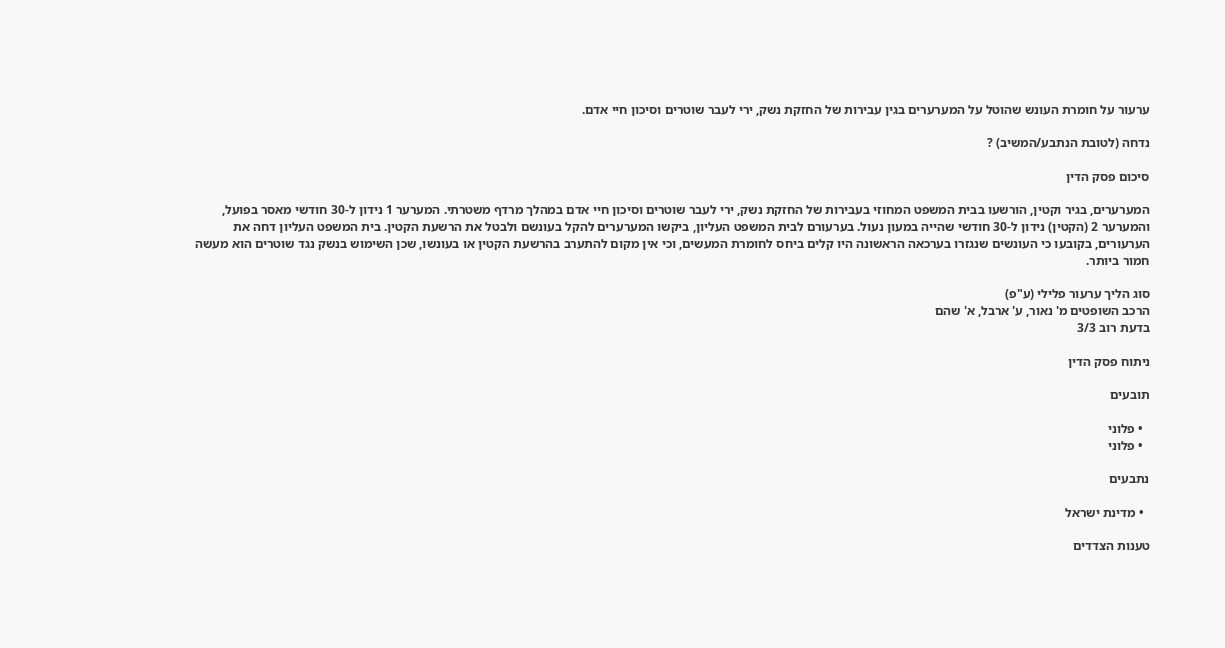ערעור על חומרת העונש שהוטל על המערערים בגין עבירות של החזקת נשק, ירי לעבר שוטרים וסיכון חיי אדם.

נדחה (לטובת הנתבע/המשיב) ?

סיכום פסק הדין

המערערים, בגיר וקטין, הורשעו בבית המשפט המחוזי בעבירות של החזקת נשק, ירי לעבר שוטרים וסיכון חיי אדם במהלך מרדף משטרתי. המערער 1 נידון ל-30 חודשי מאסר בפועל, והמערער 2 (הקטין) נידון ל-30 חודשי שהייה במעון נעול. בערעורם לבית המשפט העליון, ביקשו המערערים להקל בעונשם ולבטל את הרשעת הקטין. בית המשפט העליון דחה את הערעורים, בקובעו כי העונשים שנגזרו בערכאה הראשונה היו קלים ביחס לחומרת המעשים, וכי אין מקום להתערב בהרשעת הקטין או בעונשו, שכן השימוש בנשק נגד שוטרים הוא מעשה חמור ביותר.

סוג הליך ערעור פלילי (ע"פ)
הרכב השופטים מ' נאור, ע' ארבל, א' שהם
בדעת רוב 3/3

ניתוח פסק הדין

תובעים

  • פלוני
  • פלוני

נתבעים

  • מדינת ישראל

טענות הצדדים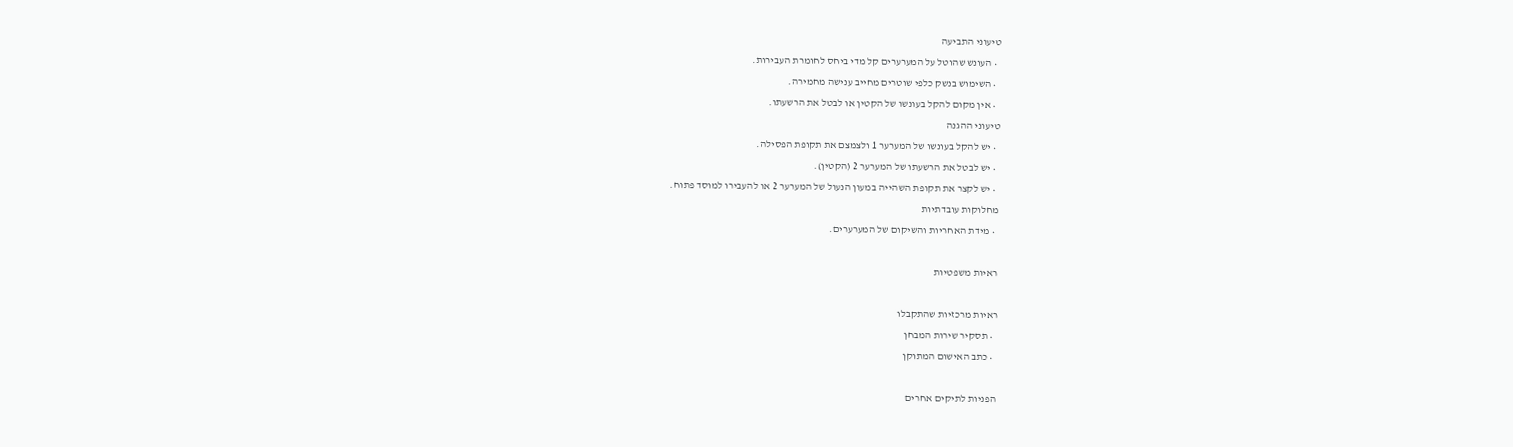טיעוני התביעה
  • העונש שהוטל על המערערים קל מדי ביחס לחומרת העבירות.
  • השימוש בנשק כלפי שוטרים מחייב ענישה מחמירה.
  • אין מקום להקל בעונשו של הקטין או לבטל את הרשעתו.
טיעוני ההגנה
  • יש להקל בעונשו של המערער 1 ולצמצם את תקופת הפסילה.
  • יש לבטל את הרשעתו של המערער 2 (הקטין).
  • יש לקצר את תקופת השהייה במעון הנעול של המערער 2 או להעבירו למוסד פתוח.
מחלוקות עובדתיות
  • מידת האחריות והשיקום של המערערים.

ראיות משפטיות

ראיות מרכזיות שהתקבלו
  • תסקיר שירות המבחן
  • כתב האישום המתוקן

הפניות לתיקים אחרים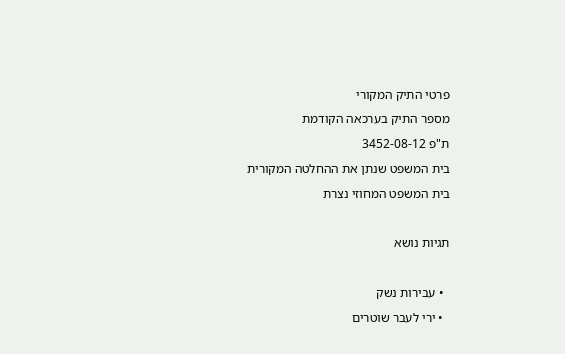פרטי התיק המקורי
מספר התיק בערכאה הקודמת
ת"פ 3452-08-12
בית המשפט שנתן את ההחלטה המקורית
בית המשפט המחוזי נצרת

תגיות נושא

  • עבירות נשק
  • ירי לעבר שוטרים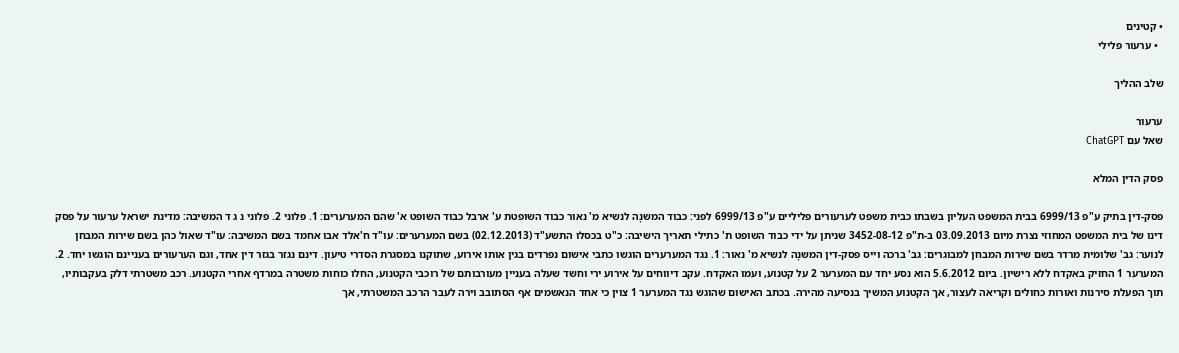• קטינים
  • ערעור פלילי

שלב ההליך

ערעור
שאל עם ChatGPT

פסק הדין המלא

פסק-דין בתיק ע"פ 6999/13 בבית המשפט העליון בשבתו כבית משפט לערעורים פליליים ע"פ 6999/13 לפני: כבוד המשנָה לנשיא מ' נאור כבוד השופטת ע' ארבל כבוד השופט א' שהם המערערים: 1. פלוני 2. פלוני נ ג ד המשיבה: מדינת ישראל ערעור על פסק דינו של בית המשפט המחוזי נצרת מיום 03.09.2013 ב-ת"פ 3452-08-12 שניתן על ידי כבוד השופט ת' כתילי תאריך הישיבה: כ"ט בכסלו התשע"ד (02.12.2013) בשם המערערים: עו"ד ח'אלד אבו אחמד בשם המשיבה: עו"ד שאול כהן בשם שירות המבחן לנוער: גב' שלומית מרדר בשם שירות המבחן למבוגרים: גב' ברכה וייס פסק-דין המשנָה לנשיא מ' נאור: 1. נגד המערערים הוגשו כתבי אישום נפרדים בגין אותו אירוע, שתוקנו במסגרת הסדרי טיעון. דינם נגזר בגזר דין אחד, וגם הערעורים בעניינם הוגשו יחד. 2. המערער 1 החזיק באקדח ללא רישיון. ביום 5.6.2012 הוא נסע יחד עם המערער 2 על קטנוע, ועמו האקדח. עקב דיווחים על אירוע ירי וחשד שעלה בעניין מעורבותם של רוכבי הקטנוע, החלו כוחות משטרה במרדף אחרי הקטנוע. רכב משטרתי דלק בעקבותיו, תוך הפעלת סירנות ואורות כחולים וקריאה לעצור, אך הקטנוע המשיך בנסיעה מהירה. בכתב האישום שהוגש נגד המערער 1 צוין כי אחד הנאשמים אף הסתובב וירה לעבר הרכב המשטרתי, אך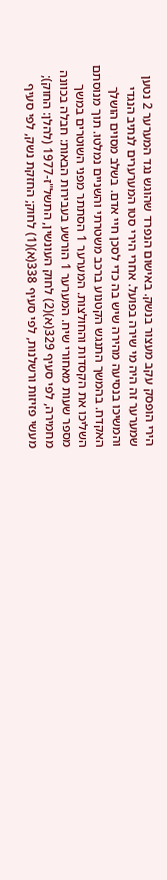הירי הופסק עקב מעצור בנשק. באישום הנפרד שהוגש נגד המערער 2 נטען שמערער זה היה מי שירה בפועל. אחרי הירי סטו המערערים לנתיב הנגדי והמשיכו בנסיעה מהירה שיש בה כדי לסכן חיי אדם. בשלב מסוים הושלך האקדח. בהמשך התנגש הקטנוע ברכב משטרתי והשניים נמלטו. תוך מנוסתם השליכו את הקסדות והחולצות. המערער 1 הסתתר מפני השוטרים במשך מספר שעות מאחורי שיח. המערער 1 הורשע בעבירות הבאות: חבלה בכוונה מחמירה, לפי סעיף 329(א)(2) לחוק העונשין, התשל"ז-1977 (להלן: החוק); מעשי פזיזות ורשלנות, לפי סעיף 338(א)(1) לחוק; החזקת נשק, לפי סעיף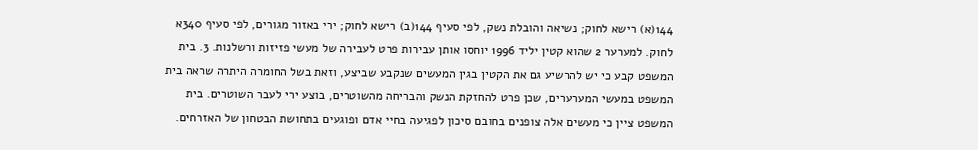144(א) רישא לחוק; נשיאה והובלת נשק, לפי סעיף 144(ב) רישא לחוק; ירי באזור מגורים, לפי סעיף 340א לחוק. למערער 2 שהוא קטין יליד 1996 יוחסו אותן עבירות פרט לעבירה של מעשי פזיזות ורשלנות. 3. בית המשפט קבע כי יש להרשיע גם את הקטין בגין המעשים שנקבע שביצע, וזאת בשל החומרה היתרה שראה בית המשפט במעשי המערערים, שכן פרט להחזקת הנשק והבריחה מהשוטרים, בוצע ירי לעבר השוטרים. בית המשפט ציין כי מעשים אלה צופנים בחובם סיכון לפגיעה בחיי אדם ופוגעים בתחושת הבטחון של האזרחים.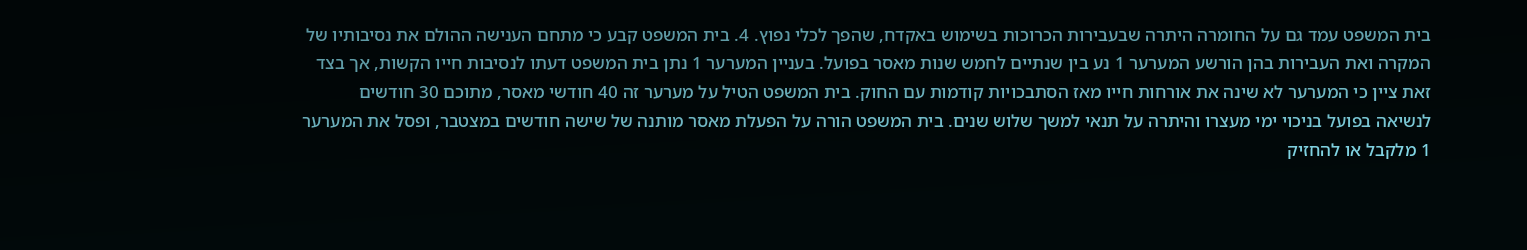בית המשפט עמד גם על החומרה היתרה שבעבירות הכרוכות בשימוש באקדח, שהפך לכלי נפוץ. 4. בית המשפט קבע כי מתחם הענישה ההולם את נסיבותיו של המקרה ואת העבירות בהן הורשע המערער 1 נע בין שנתיים לחמש שנות מאסר בפועל. בעניין המערער 1 נתן בית המשפט דעתו לנסיבות חייו הקשות, אך בצד זאת ציין כי המערער לא שינה את אורחות חייו מאז הסתבכויות קודמות עם החוק. בית המשפט הטיל על מערער זה 40 חודשי מאסר, מתוכם 30 חודשים לנשיאה בפועל בניכוי ימי מעצרו והיתרה על תנאי למשך שלוש שנים. בית המשפט הורה על הפעלת מאסר מותנה של שישה חודשים במצטבר, ופסל את המערער 1 מלקבל או להחזיק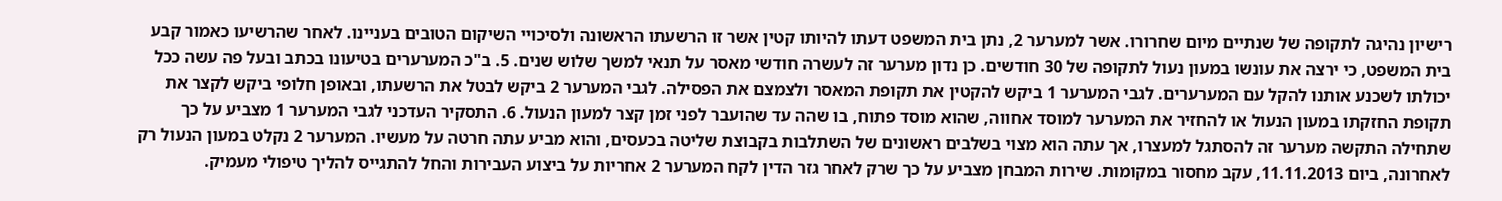רישיון נהיגה לתקופה של שנתיים מיום שחרורו. אשר למערער 2, נתן בית המשפט דעתו להיותו קטין אשר זו הרשעתו הראשונה ולסיכויי השיקום הטובים בעניינו. לאחר שהרשיעו כאמור קבע בית המשפט, כי ירצה את עונשו במעון נעול לתקופה של 30 חודשים. כן נדון מערער זה לעשרה חודשי מאסר על תנאי למשך שלוש שנים. 5. ב"כ המערערים בטיעונו בכתב ובעל פה עשה ככל יכולתו לשכנע אותנו להקל עם המערערים. לגבי המערער 1 ביקש להקטין את תקופת המאסר ולצמצם את הפסילה. לגבי המערער 2 ביקש לבטל את הרשעתו, ובאופן חלופי ביקש לקצר את תקופת החזקתו במעון הנעול או להחזיר את המערער למוסד אחווה, שהוא מוסד פתוח, בו שהה עד שהועבר לפני זמן קצר למעון הנעול. 6. התסקיר העדכני לגבי המערער 1 מצביע על כך שתחילה התקשה מערער זה להסתגל למעצרו, אך עתה הוא מצוי בשלבים ראשונים של השתלבות בקבוצת שליטה בכעסים, והוא מביע עתה חרטה על מעשיו. המערער 2 נקלט במעון הנעול רק לאחרונה, ביום 11.11.2013, עקב מחסור במקומות. שירות המבחן מצביע על כך שרק לאחר גזר הדין לקח המערער 2 אחריות על ביצוע העבירות והחל להתגייס להליך טיפולי מעמיק.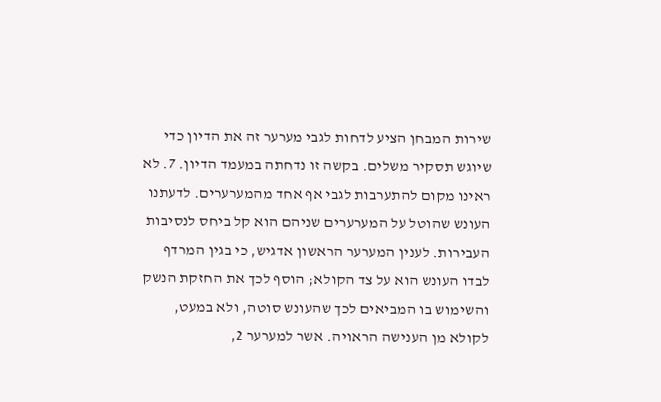שירות המבחן הציע לדחות לגבי מערער זה את הדיון כדי שיוגש תסקיר משלים. בקשה זו נדחתה במעמד הדיון. 7. לא ראינו מקום להתערבות לגבי אף אחד מהמערערים. לדעתנו העונש שהוטל על המערערים שניהם הוא קל ביחס לנסיבות העבירות. לענין המערער הראשון אדגיש, כי בגין המרדף לבדו העונש הוא על צד הקולא; הוסף לכך את החזקת הנשק והשימוש בו המביאים לכך שהעונש סוטה, ולא במעט, לקולא מן הענישה הראויה. אשר למערער 2,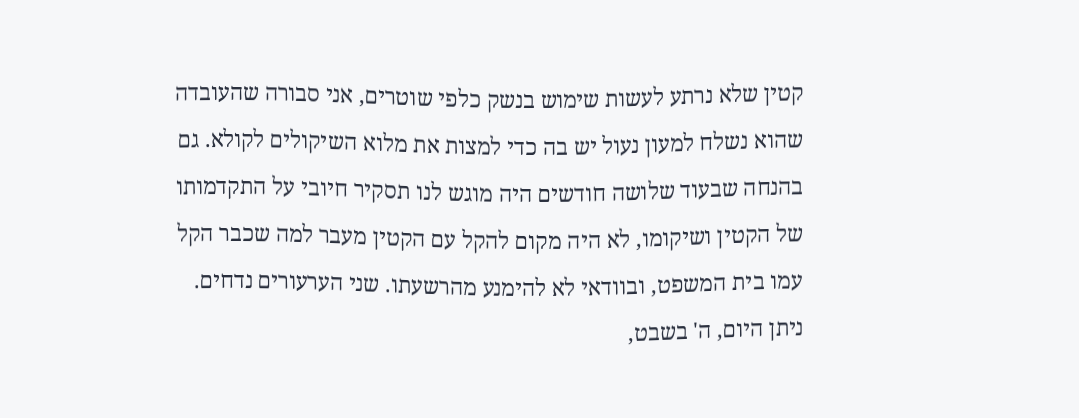קטין שלא נרתע לעשות שימוש בנשק כלפי שוטרים, אני סבורה שהעובדה שהוא נשלח למעון נעול יש בה כדי למצות את מלוא השיקולים לקולא. גם בהנחה שבעוד שלושה חודשים היה מוגש לנו תסקיר חיובי על התקדמותו של הקטין ושיקומו, לא היה מקום להקל עם הקטין מעבר למה שכבר הקל עמו בית המשפט, ובוודאי לא להימנע מהרשעתו. שני הערעורים נדחים. ניתן היום, ה' בשבט,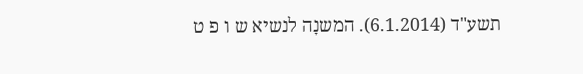תשע"ד (6.1.2014). המשנָה לנשיא ש ו פ ט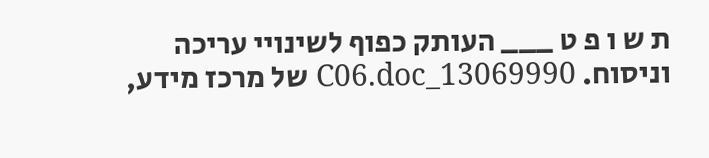ת ש ו פ ט ___ העותק כפוף לשינויי עריכה וניסוח. 13069990_C06.doc של מרכז מידע,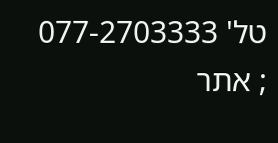טל' 077-2703333 ; אתר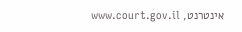אינטרנט, www.court.gov.il